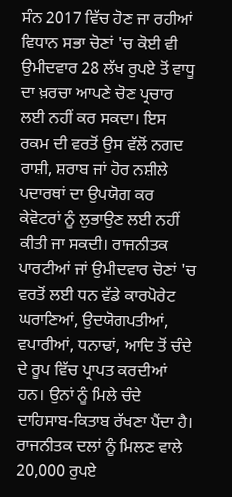ਸੰਨ 2017 ਵਿੱਚ ਹੋਣ ਜਾ ਰਹੀਆਂ ਵਿਧਾਨ ਸਭਾ ਚੋਣਾਂ 'ਚ ਕੋਈ ਵੀ ਉਮੀਦਵਾਰ 28 ਲੱਖ ਰੁਪਏ ਤੋਂ ਵਾਧੂ ਦਾ ਖ਼ਰਚਾ ਆਪਣੇ ਚੋਣ ਪ੍ਰਚਾਰ ਲਈ ਨਹੀਂ ਕਰ ਸਕਦਾ। ਇਸ ਰਕਮ ਦੀ ਵਰਤੋਂ ਉਸ ਵੱਲੋਂ ਨਗਦ ਰਾਸ਼ੀ, ਸ਼ਰਾਬ ਜਾਂ ਹੋਰ ਨਸ਼ੀਲੇ ਪਦਾਰਥਾਂ ਦਾ ਉਪਯੋਗ ਕਰ ਕੇਵੋਟਰਾਂ ਨੂੰ ਲੁਭਾਉਣ ਲਈ ਨਹੀਂ ਕੀਤੀ ਜਾ ਸਕਦੀ। ਰਾਜਨੀਤਕ ਪਾਰਟੀਆਂ ਜਾਂ ਉਮੀਦਵਾਰ ਚੋਣਾਂ 'ਚ ਵਰਤੋਂ ਲਈ ਧਨ ਵੱਡੇ ਕਾਰਪੋਰੇਟ ਘਰਾਣਿਆਂ, ਉਦਯੋਗਪਤੀਆਂ, ਵਪਾਰੀਆਂ, ਧਨਾਢਾਂ, ਆਦਿ ਤੋਂ ਚੰਦੇ ਦੇ ਰੂਪ ਵਿੱਚ ਪ੍ਰਾਪਤ ਕਰਦੀਆਂ ਹਨ। ਉਨਾਂ ਨੂੰ ਮਿਲੇ ਚੰਦੇ ਦਾਹਿਸਾਬ-ਕਿਤਾਬ ਰੱਖਣਾ ਪੈਂਦਾ ਹੈ। ਰਾਜਨੀਤਕ ਦਲਾਂ ਨੂੰ ਮਿਲਣ ਵਾਲੇ 20,000 ਰੁਪਏ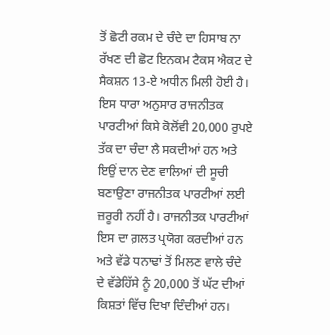ਤੋਂ ਛੋਟੀ ਰਕਮ ਦੇ ਚੰਦੇ ਦਾ ਹਿਸਾਬ ਨਾ ਰੱਖਣ ਦੀ ਛੋਟ ਇਨਕਮ ਟੈਕਸ ਐਕਟ ਦੇ ਸੈਕਸ਼ਨ 13-ਏ ਅਧੀਨ ਮਿਲੀ ਹੋਈ ਹੈ। ਇਸ ਧਾਰਾ ਅਨੁਸਾਰ ਰਾਜਨੀਤਕ ਪਾਰਟੀਆਂ ਕਿਸੇ ਕੋਲੋਂਵੀ 20,000 ਰੁਪਏ ਤੱਕ ਦਾ ਚੰਦਾ ਲੈ ਸਕਦੀਆਂ ਹਨ ਅਤੇ ਇਉਂ ਦਾਨ ਦੇਣ ਵਾਲਿਆਂ ਦੀ ਸੂਚੀ ਬਣਾਉਣਾ ਰਾਜਨੀਤਕ ਪਾਰਟੀਆਂ ਲਈ ਜ਼ਰੂਰੀ ਨਹੀਂ ਹੈ। ਰਾਜਨੀਤਕ ਪਾਰਟੀਆਂ ਇਸ ਦਾ ਗ਼ਲਤ ਪ੍ਰਯੋਗ ਕਰਦੀਆਂ ਹਨ ਅਤੇ ਵੱਡੇ ਧਨਾਢਾਂ ਤੋਂ ਮਿਲਣ ਵਾਲੇ ਚੰਦੇ ਦੇ ਵੱਡੇਹਿੱਸੇ ਨੂੰ 20,000 ਤੋਂ ਘੱਟ ਦੀਆਂ ਕਿਸ਼ਤਾਂ ਵਿੱਚ ਦਿਖਾ ਦਿੰਦੀਆਂ ਹਨ।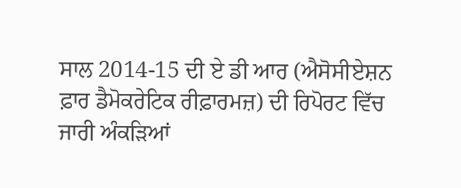ਸਾਲ 2014-15 ਦੀ ਏ ਡੀ ਆਰ (ਐਸੋਸੀਏਸ਼ਨ ਫ਼ਾਰ ਡੈਮੋਕਰੇਟਿਕ ਰੀਫ਼ਾਰਮਜ਼) ਦੀ ਰਿਪੋਰਟ ਵਿੱਚ ਜਾਰੀ ਅੰਕੜਿਆਂ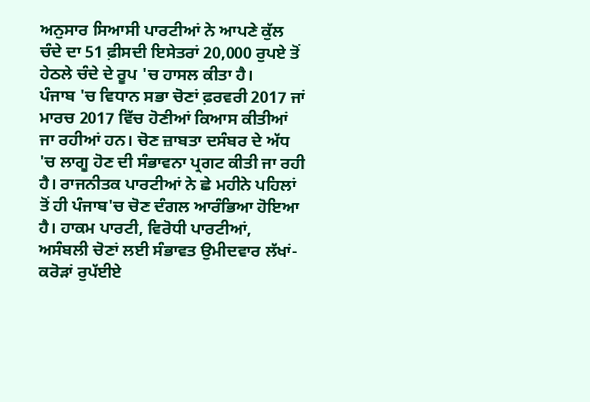ਅਨੁਸਾਰ ਸਿਆਸੀ ਪਾਰਟੀਆਂ ਨੇ ਆਪਣੇ ਕੁੱਲ ਚੰਦੇ ਦਾ 51 ਫ਼ੀਸਦੀ ਇਸੇਤਰਾਂ 20,000 ਰੁਪਏ ਤੋਂ ਹੇਠਲੇ ਚੰਦੇ ਦੇ ਰੂਪ 'ਚ ਹਾਸਲ ਕੀਤਾ ਹੈ।
ਪੰਜਾਬ 'ਚ ਵਿਧਾਨ ਸਭਾ ਚੋਣਾਂ ਫ਼ਰਵਰੀ 2017 ਜਾਂ ਮਾਰਚ 2017 ਵਿੱਚ ਹੋਣੀਆਂ ਕਿਆਸ ਕੀਤੀਆਂ ਜਾ ਰਹੀਆਂ ਹਨ। ਚੋਣ ਜ਼ਾਬਤਾ ਦਸੰਬਰ ਦੇ ਅੱਧ 'ਚ ਲਾਗੂ ਹੋਣ ਦੀ ਸੰਭਾਵਨਾ ਪ੍ਰਗਟ ਕੀਤੀ ਜਾ ਰਹੀ ਹੈ। ਰਾਜਨੀਤਕ ਪਾਰਟੀਆਂ ਨੇ ਛੇ ਮਹੀਨੇ ਪਹਿਲਾਂ ਤੋਂ ਹੀ ਪੰਜਾਬ'ਚ ਚੋਣ ਦੰਗਲ ਆਰੰਭਿਆ ਹੋਇਆ ਹੈ। ਹਾਕਮ ਪਾਰਟੀ, ਵਿਰੋਧੀ ਪਾਰਟੀਆਂ, ਅਸੰਬਲੀ ਚੋਣਾਂ ਲਈ ਸੰਭਾਵਤ ਉਮੀਦਵਾਰ ਲੱਖਾਂ-ਕਰੋੜਾਂ ਰੁਪੱਈਏ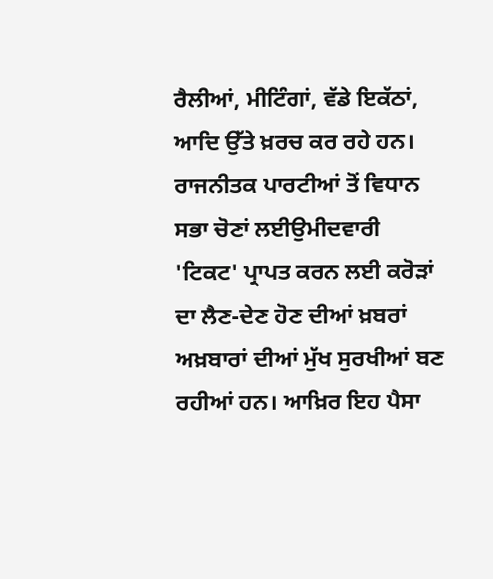ਰੈਲੀਆਂ, ਮੀਟਿੰਗਾਂ, ਵੱਡੇ ਇਕੱਠਾਂ, ਆਦਿ ਉੱਤੇ ਖ਼ਰਚ ਕਰ ਰਹੇ ਹਨ। ਰਾਜਨੀਤਕ ਪਾਰਟੀਆਂ ਤੋਂ ਵਿਧਾਨ ਸਭਾ ਚੋਣਾਂ ਲਈਉਮੀਦਵਾਰੀ 'ਟਿਕਟ' ਪ੍ਰਾਪਤ ਕਰਨ ਲਈ ਕਰੋੜਾਂ ਦਾ ਲੈਣ-ਦੇਣ ਹੋਣ ਦੀਆਂ ਖ਼ਬਰਾਂ ਅਖ਼ਬਾਰਾਂ ਦੀਆਂ ਮੁੱਖ ਸੁਰਖੀਆਂ ਬਣ ਰਹੀਆਂ ਹਨ। ਆਖ਼ਿਰ ਇਹ ਪੈਸਾ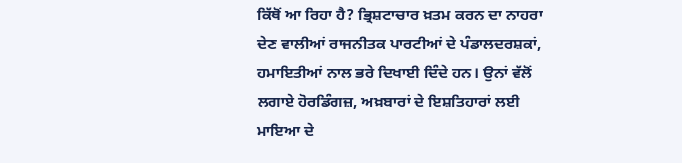ਕਿੱਥੋਂ ਆ ਰਿਹਾ ਹੈ? ਭ੍ਰਿਸ਼ਟਾਚਾਰ ਖ਼ਤਮ ਕਰਨ ਦਾ ਨਾਹਰਾ ਦੇਣ ਵਾਲੀਆਂ ਰਾਜਨੀਤਕ ਪਾਰਟੀਆਂ ਦੇ ਪੰਡਾਲਦਰਸ਼ਕਾਂ, ਹਮਾਇਤੀਆਂ ਨਾਲ ਭਰੇ ਦਿਖਾਈ ਦਿੰਦੇ ਹਨ। ਉਨਾਂ ਵੱਲੋਂ ਲਗਾਏ ਹੋਰਡਿੰਗਜ਼, ਅਖ਼ਬਾਰਾਂ ਦੇ ਇਸ਼ਤਿਹਾਰਾਂ ਲਈ ਮਾਇਆ ਦੇ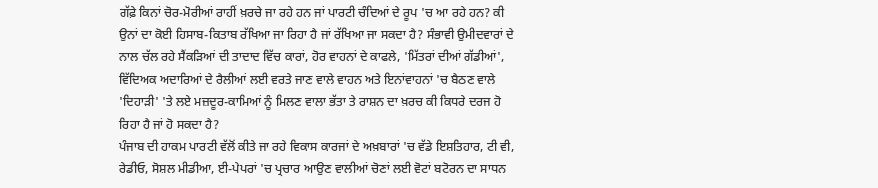ਗੱਫ਼ੇ ਕਿਨਾਂ ਚੋਰ-ਮੋਰੀਆਂ ਰਾਹੀਂ ਖ਼ਰਚੇ ਜਾ ਰਹੇ ਹਨ ਜਾਂ ਪਾਰਟੀ ਚੰਦਿਆਂ ਦੇ ਰੂਪ 'ਚ ਆ ਰਹੇ ਹਨ? ਕੀ ਉਨਾਂ ਦਾ ਕੋਈ ਹਿਸਾਬ-ਕਿਤਾਬ ਰੱਖਿਆ ਜਾ ਰਿਹਾ ਹੈ ਜਾਂ ਰੱਖਿਆ ਜਾ ਸਕਦਾ ਹੈ? ਸੰਭਾਵੀ ਉਮੀਦਵਾਰਾਂ ਦੇ ਨਾਲ ਚੱਲ ਰਹੇ ਸੈਂਕੜਿਆਂ ਦੀ ਤਾਦਾਦ ਵਿੱਚ ਕਾਰਾਂ, ਹੋਰ ਵਾਹਨਾਂ ਦੇ ਕਾਫਲੇ, 'ਮਿੱਤਰਾਂ ਦੀਆਂ ਗੱਡੀਆਂ', ਵਿੱਦਿਅਕ ਅਦਾਰਿਆਂ ਦੇ ਰੈਲੀਆਂ ਲਈ ਵਰਤੇ ਜਾਣ ਵਾਲੇ ਵਾਹਨ ਅਤੇ ਇਨਾਂਵਾਹਨਾਂ 'ਚ ਬੈਠਣ ਵਾਲੇ 'ਦਿਹਾੜੀ' 'ਤੇ ਲਏ ਮਜ਼ਦੂਰ-ਕਾਮਿਆਂ ਨੂੰ ਮਿਲਣ ਵਾਲਾ ਭੱਤਾ ਤੇ ਰਾਸ਼ਨ ਦਾ ਖ਼ਰਚ ਕੀ ਕਿਧਰੇ ਦਰਜ ਹੋ ਰਿਹਾ ਹੈ ਜਾਂ ਹੋ ਸਕਦਾ ਹੈ?
ਪੰਜਾਬ ਦੀ ਹਾਕਮ ਪਾਰਟੀ ਵੱਲੋਂ ਕੀਤੇ ਜਾ ਰਹੇ ਵਿਕਾਸ ਕਾਰਜਾਂ ਦੇ ਅਖ਼ਬਾਰਾਂ 'ਚ ਵੱਡੇ ਇਸ਼ਤਿਹਾਰ, ਟੀ ਵੀ, ਰੇਡੀਓ, ਸੋਸ਼ਲ ਮੀਡੀਆ, ਈ-ਪੇਪਰਾਂ 'ਚ ਪ੍ਰਚਾਰ ਆਉਣ ਵਾਲੀਆਂ ਚੋਣਾਂ ਲਈ ਵੋਟਾਂ ਬਟੋਰਨ ਦਾ ਸਾਧਨ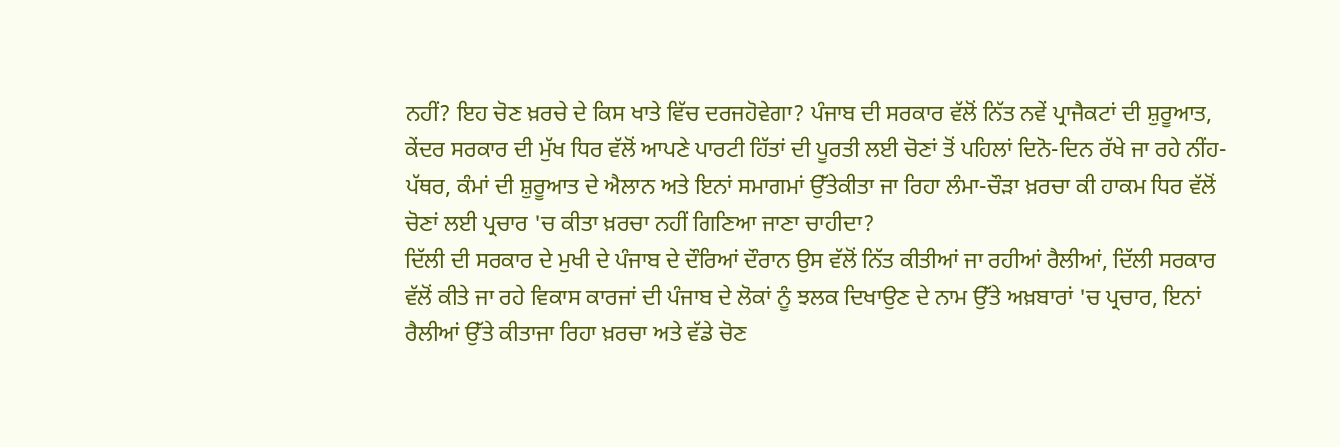ਨਹੀਂ? ਇਹ ਚੋਣ ਖ਼ਰਚੇ ਦੇ ਕਿਸ ਖਾਤੇ ਵਿੱਚ ਦਰਜਹੋਵੇਗਾ? ਪੰਜਾਬ ਦੀ ਸਰਕਾਰ ਵੱਲੋਂ ਨਿੱਤ ਨਵੇਂ ਪ੍ਰਾਜੈਕਟਾਂ ਦੀ ਸ਼ੁਰੂਆਤ, ਕੇਂਦਰ ਸਰਕਾਰ ਦੀ ਮੁੱਖ ਧਿਰ ਵੱਲੋਂ ਆਪਣੇ ਪਾਰਟੀ ਹਿੱਤਾਂ ਦੀ ਪੂਰਤੀ ਲਈ ਚੋਣਾਂ ਤੋਂ ਪਹਿਲਾਂ ਦਿਨੋ-ਦਿਨ ਰੱਖੇ ਜਾ ਰਹੇ ਨੀਂਹ-ਪੱਥਰ, ਕੰਮਾਂ ਦੀ ਸ਼ੁਰੂਆਤ ਦੇ ਐਲਾਨ ਅਤੇ ਇਨਾਂ ਸਮਾਗਮਾਂ ਉੱਤੇਕੀਤਾ ਜਾ ਰਿਹਾ ਲੰਮਾ-ਚੌੜਾ ਖ਼ਰਚਾ ਕੀ ਹਾਕਮ ਧਿਰ ਵੱਲੋਂ ਚੋਣਾਂ ਲਈ ਪ੍ਰਚਾਰ 'ਚ ਕੀਤਾ ਖ਼ਰਚਾ ਨਹੀਂ ਗਿਣਿਆ ਜਾਣਾ ਚਾਹੀਦਾ?
ਦਿੱਲੀ ਦੀ ਸਰਕਾਰ ਦੇ ਮੁਖੀ ਦੇ ਪੰਜਾਬ ਦੇ ਦੌਰਿਆਂ ਦੌਰਾਨ ਉਸ ਵੱਲੋਂ ਨਿੱਤ ਕੀਤੀਆਂ ਜਾ ਰਹੀਆਂ ਰੈਲੀਆਂ, ਦਿੱਲੀ ਸਰਕਾਰ ਵੱਲੋਂ ਕੀਤੇ ਜਾ ਰਹੇ ਵਿਕਾਸ ਕਾਰਜਾਂ ਦੀ ਪੰਜਾਬ ਦੇ ਲੋਕਾਂ ਨੂੰ ਝਲਕ ਦਿਖਾਉਣ ਦੇ ਨਾਮ ਉੱਤੇ ਅਖ਼ਬਾਰਾਂ 'ਚ ਪ੍ਰਚਾਰ, ਇਨਾਂ ਰੈਲੀਆਂ ਉੱਤੇ ਕੀਤਾਜਾ ਰਿਹਾ ਖ਼ਰਚਾ ਅਤੇ ਵੱਡੇ ਚੋਣ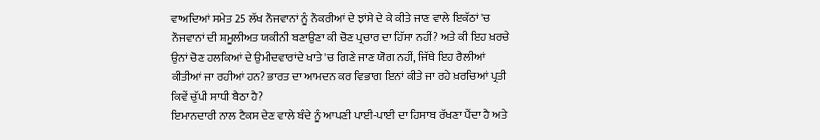ਵਾਅਦਿਆਂ ਸਮੇਤ 25 ਲੱਖ ਨੌਜਵਾਨਾਂ ਨੂੰ ਨੌਕਰੀਆਂ ਦੇ ਝਾਂਸੇ ਦੇ ਕੇ ਕੀਤੇ ਜਾਣ ਵਾਲੇ ਇਕੱਠਾਂ 'ਚ ਨੌਜਵਾਨਾਂ ਦੀ ਸ਼ਮੂਲੀਅਤ ਯਕੀਨੀ ਬਣਾਉਣਾ ਕੀ ਚੋਣ ਪ੍ਰਚਾਰ ਦਾ ਹਿੱਸਾ ਨਹੀਂ? ਅਤੇ ਕੀ ਇਹ ਖ਼ਰਚੇ ਉਨਾਂ ਚੋਣ ਹਲਕਿਆਂ ਦੇ ਉਮੀਦਵਾਰਾਂਦੇ ਖਾਤੇ 'ਚ ਗਿਣੇ ਜਾਣ ਯੋਗ ਨਹੀਂ, ਜਿੱਥੇ ਇਹ ਰੈਲੀਆਂ ਕੀਤੀਆਂ ਜਾ ਰਹੀਆਂ ਹਨ? ਭਾਰਤ ਦਾ ਆਮਦਨ ਕਰ ਵਿਭਾਗ ਇਨਾਂ ਕੀਤੇ ਜਾ ਰਹੇ ਖ਼ਰਚਿਆਂ ਪ੍ਰਤੀ ਕਿਵੇਂ ਚੁੱਪੀ ਸਾਧੀ ਬੈਠਾ ਹੈ?
ਇਮਾਨਦਾਰੀ ਨਾਲ ਟੈਕਸ ਦੇਣ ਵਾਲੇ ਬੰਦੇ ਨੂੰ ਆਪਣੀ ਪਾਈ-ਪਾਈ ਦਾ ਹਿਸਾਬ ਰੱਖਣਾ ਪੈਂਦਾ ਹੈ ਅਤੇ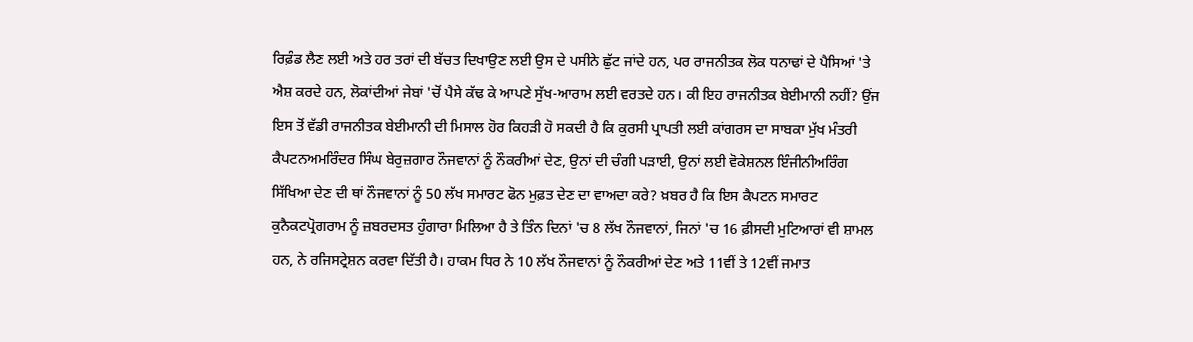ਰਿਫ਼ੰਡ ਲੈਣ ਲਈ ਅਤੇ ਹਰ ਤਰਾਂ ਦੀ ਬੱਚਤ ਦਿਖਾਉਣ ਲਈ ਉਸ ਦੇ ਪਸੀਨੇ ਛੁੱਟ ਜਾਂਦੇ ਹਨ, ਪਰ ਰਾਜਨੀਤਕ ਲੋਕ ਧਨਾਢਾਂ ਦੇ ਪੈਸਿਆਂ 'ਤੇ ਐਸ਼ ਕਰਦੇ ਹਨ, ਲੋਕਾਂਦੀਆਂ ਜੇਬਾਂ 'ਚੋਂ ਪੈਸੇ ਕੱਢ ਕੇ ਆਪਣੇ ਸੁੱਖ-ਆਰਾਮ ਲਈ ਵਰਤਦੇ ਹਨ। ਕੀ ਇਹ ਰਾਜਨੀਤਕ ਬੇਈਮਾਨੀ ਨਹੀਂ? ਉਂਜ ਇਸ ਤੋਂ ਵੱਡੀ ਰਾਜਨੀਤਕ ਬੇਈਮਾਨੀ ਦੀ ਮਿਸਾਲ ਹੋਰ ਕਿਹੜੀ ਹੋ ਸਕਦੀ ਹੈ ਕਿ ਕੁਰਸੀ ਪ੍ਰਾਪਤੀ ਲਈ ਕਾਂਗਰਸ ਦਾ ਸਾਬਕਾ ਮੁੱਖ ਮੰਤਰੀ ਕੈਪਟਨਅਮਰਿੰਦਰ ਸਿੰਘ ਬੇਰੁਜ਼ਗਾਰ ਨੌਜਵਾਨਾਂ ਨੂੰ ਨੌਕਰੀਆਂ ਦੇਣ, ਉਨਾਂ ਦੀ ਚੰਗੀ ਪੜਾਈ, ਉਨਾਂ ਲਈ ਵੋਕੇਸ਼ਨਲ ਇੰਜੀਨੀਅਰਿੰਗ ਸਿੱਖਿਆ ਦੇਣ ਦੀ ਥਾਂ ਨੌਜਵਾਨਾਂ ਨੂੰ 50 ਲੱਖ ਸਮਾਰਟ ਫੋਨ ਮੁਫ਼ਤ ਦੇਣ ਦਾ ਵਾਅਦਾ ਕਰੇ? ਖ਼ਬਰ ਹੈ ਕਿ ਇਸ ਕੈਪਟਨ ਸਮਾਰਟ ਕੁਨੈਕਟਪ੍ਰੋਗਰਾਮ ਨੂੰ ਜ਼ਬਰਦਸਤ ਹੁੰਗਾਰਾ ਮਿਲਿਆ ਹੈ ਤੇ ਤਿੰਨ ਦਿਨਾਂ 'ਚ 8 ਲੱਖ ਨੌਜਵਾਨਾਂ, ਜਿਨਾਂ 'ਚ 16 ਫ਼ੀਸਦੀ ਮੁਟਿਆਰਾਂ ਵੀ ਸ਼ਾਮਲ ਹਨ, ਨੇ ਰਜਿਸਟ੍ਰੇਸ਼ਨ ਕਰਵਾ ਦਿੱਤੀ ਹੈ। ਹਾਕਮ ਧਿਰ ਨੇ 10 ਲੱਖ ਨੌਜਵਾਨਾਂ ਨੂੰ ਨੌਕਰੀਆਂ ਦੇਣ ਅਤੇ 11ਵੀਂ ਤੇ 12ਵੀਂ ਜਮਾਤ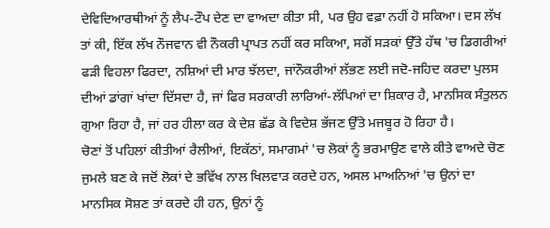ਦੇਵਿਦਿਆਰਥੀਆਂ ਨੂੰ ਲੈਪ-ਟੌਪ ਦੇਣ ਦਾ ਵਾਅਦਾ ਕੀਤਾ ਸੀ, ਪਰ ਉਹ ਵਫ਼ਾ ਨਹੀਂ ਹੋ ਸਕਿਆ। ਦਸ ਲੱਖ ਤਾਂ ਕੀ, ਇੱਕ ਲੱਖ ਨੌਜਵਾਨ ਵੀ ਨੌਕਰੀ ਪ੍ਰਾਪਤ ਨਹੀਂ ਕਰ ਸਕਿਆ, ਸਗੋਂ ਸੜਕਾਂ ਉੱਤੇ ਹੱਥ 'ਚ ਡਿਗਰੀਆਂ ਫੜੀ ਵਿਹਲਾ ਫਿਰਦਾ, ਨਸ਼ਿਆਂ ਦੀ ਮਾਰ ਝੱਲਦਾ, ਜਾਂਨੌਕਰੀਆਂ ਲੱਭਣ ਲਈ ਜਦੋ-ਜਹਿਦ ਕਰਦਾ ਪੁਲਸ ਦੀਆਂ ਡਾਂਗਾਂ ਖਾਂਦਾ ਦਿੱਸਦਾ ਹੈ, ਜਾਂ ਫਿਰ ਸਰਕਾਰੀ ਲਾਰਿਆਂ-ਲੱਪਿਆਂ ਦਾ ਸ਼ਿਕਾਰ ਹੈ, ਮਾਨਸਿਕ ਸੰਤੁਲਨ ਗੁਆ ਰਿਹਾ ਹੈ, ਜਾਂ ਹਰ ਹੀਲਾ ਕਰ ਕੇ ਦੇਸ਼ ਛੱਡ ਕੇ ਵਿਦੇਸ਼ ਭੱਜਣ ਉੱਤੇ ਮਜਬੂਰ ਹੋ ਰਿਹਾ ਹੈ।
ਚੋਣਾਂ ਤੋਂ ਪਹਿਲਾਂ ਕੀਤੀਆਂ ਰੈਲੀਆਂ, ਇਕੱਠਾਂ, ਸਮਾਗਮਾਂ 'ਚ ਲੋਕਾਂ ਨੂੰ ਭਰਮਾਉਣ ਵਾਲੇ ਕੀਤੇ ਵਾਅਦੇ ਚੋਣ ਜੁਮਲੇ ਬਣ ਕੇ ਜਦੋਂ ਲੋਕਾਂ ਦੇ ਭਵਿੱਖ ਨਾਲ ਖਿਲਵਾੜ ਕਰਦੇ ਹਨ, ਅਸਲ ਮਾਅਨਿਆਂ 'ਚ ਉਨਾਂ ਦਾ ਮਾਨਸਿਕ ਸੋਸ਼ਣ ਤਾਂ ਕਰਦੇ ਹੀ ਹਨ, ਉਨਾਂ ਨੂੰ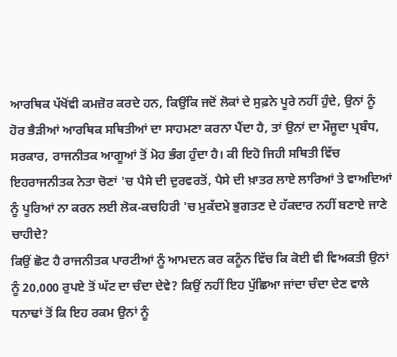ਆਰਥਿਕ ਪੱਖੋਂਵੀ ਕਮਜ਼ੋਰ ਕਰਦੇ ਹਨ, ਕਿਉਂਕਿ ਜਦੋਂ ਲੋਕਾਂ ਦੇ ਸੁਫ਼ਨੇ ਪੂਰੇ ਨਹੀਂ ਹੁੰਦੇ, ਉਨਾਂ ਨੂੰ ਹੋਰ ਭੈੜੀਆਂ ਆਰਥਿਕ ਸਥਿਤੀਆਂ ਦਾ ਸਾਹਮਣਾ ਕਰਨਾ ਪੈਂਦਾ ਹੈ, ਤਾਂ ਉਨਾਂ ਦਾ ਮੌਜੂਦਾ ਪ੍ਰਬੰਧ, ਸਰਕਾਰ, ਰਾਜਨੀਤਕ ਆਗੂਆਂ ਤੋਂ ਮੋਹ ਭੰਗ ਹੁੰਦਾ ਹੈ। ਕੀ ਇਹੋ ਜਿਹੀ ਸਥਿਤੀ ਵਿੱਚ ਇਹਰਾਜਨੀਤਕ ਨੇਤਾ ਚੋਣਾਂ 'ਚ ਪੈਸੇ ਦੀ ਦੁਰਵਰਤੋਂ, ਪੈਸੇ ਦੀ ਖ਼ਾਤਰ ਲਾਏ ਲਾਰਿਆਂ ਤੇ ਵਾਅਦਿਆਂ ਨੂੰ ਪੂਰਿਆਂ ਨਾ ਕਰਨ ਲਈ ਲੋਕ-ਕਚਹਿਰੀ 'ਚ ਮੁਕੱਦਮੇ ਭੁਗਤਣ ਦੇ ਹੱਕਦਾਰ ਨਹੀਂ ਬਣਾਏ ਜਾਣੇ ਚਾਹੀਦੇ?
ਕਿਉਂ ਛੋਟ ਹੈ ਰਾਜਨੀਤਕ ਪਾਰਟੀਆਂ ਨੂੰ ਆਮਦਨ ਕਰ ਕਨੂੰਨ ਵਿੱਚ ਕਿ ਕੋਈ ਵੀ ਵਿਅਕਤੀ ਉਨਾਂ ਨੂੰ 20,000 ਰੁਪਏ ਤੋਂ ਘੱਟ ਦਾ ਚੰਦਾ ਦੇਵੇ? ਕਿਉਂ ਨਹੀਂ ਇਹ ਪੁੱਛਿਆ ਜਾਂਦਾ ਚੰਦਾ ਦੇਣ ਵਾਲੇ ਧਨਾਢਾਂ ਤੋਂ ਕਿ ਇਹ ਰਕਮ ਉਨਾਂ ਨੂੰ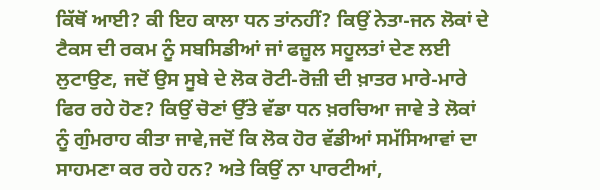ਕਿੱਥੋਂ ਆਈ? ਕੀ ਇਹ ਕਾਲਾ ਧਨ ਤਾਂਨਹੀਂ? ਕਿਉਂ ਨੇਤਾ-ਜਨ ਲੋਕਾਂ ਦੇ ਟੈਕਸ ਦੀ ਰਕਮ ਨੂੰ ਸਬਸਿਡੀਆਂ ਜਾਂ ਫਜ਼ੂਲ ਸਹੂਲਤਾਂ ਦੇਣ ਲਈ ਲੁਟਾਉਣ, ਜਦੋਂ ਉਸ ਸੂਬੇ ਦੇ ਲੋਕ ਰੋਟੀ-ਰੋਜ਼ੀ ਦੀ ਖ਼ਾਤਰ ਮਾਰੇ-ਮਾਰੇ ਫਿਰ ਰਹੇ ਹੋਣ? ਕਿਉਂ ਚੋਣਾਂ ਉੱਤੇ ਵੱਡਾ ਧਨ ਖ਼ਰਚਿਆ ਜਾਵੇ ਤੇ ਲੋਕਾਂ ਨੂੰ ਗੁੰਮਰਾਹ ਕੀਤਾ ਜਾਵੇ,ਜਦੋਂ ਕਿ ਲੋਕ ਹੋਰ ਵੱਡੀਆਂ ਸਮੱਸਿਆਵਾਂ ਦਾ ਸਾਹਮਣਾ ਕਰ ਰਹੇ ਹਨ? ਅਤੇ ਕਿਉਂ ਨਾ ਪਾਰਟੀਆਂ,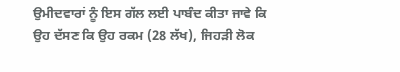ਉਮੀਦਵਾਰਾਂ ਨੂੰ ਇਸ ਗੱਲ ਲਈ ਪਾਬੰਦ ਕੀਤਾ ਜਾਵੇ ਕਿ ਉਹ ਦੱਸਣ ਕਿ ਉਹ ਰਕਮ (28 ਲੱਖ), ਜਿਹੜੀ ਲੋਕ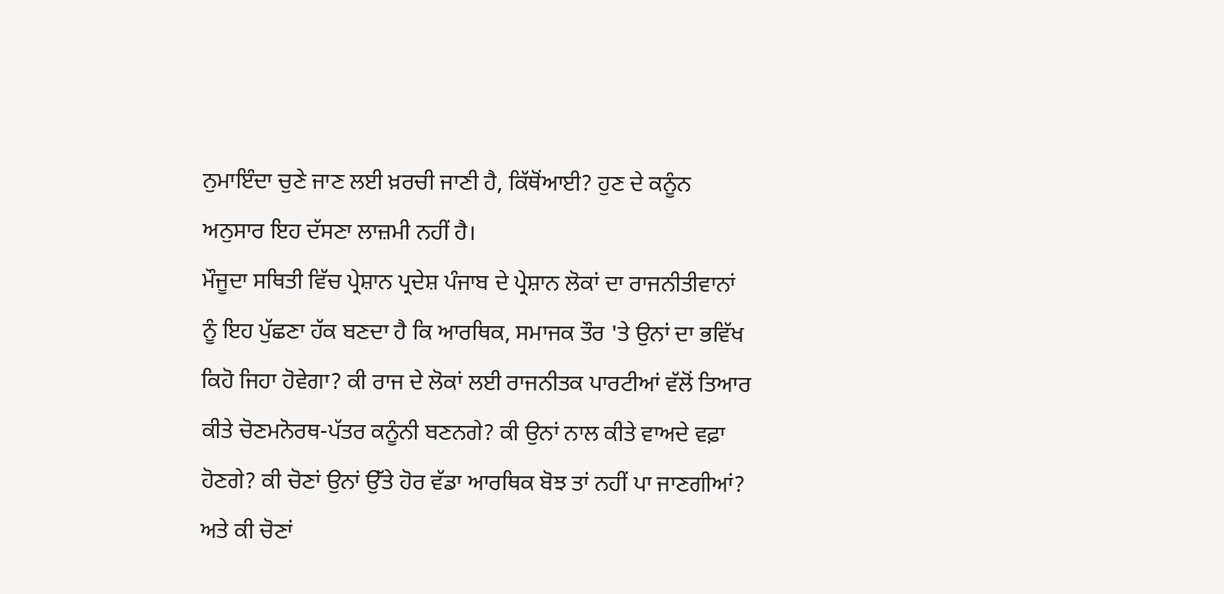ਨੁਮਾਇੰਦਾ ਚੁਣੇ ਜਾਣ ਲਈ ਖ਼ਰਚੀ ਜਾਣੀ ਹੈ, ਕਿੱਥੋਂਆਈ? ਹੁਣ ਦੇ ਕਨੂੰਨ ਅਨੁਸਾਰ ਇਹ ਦੱਸਣਾ ਲਾਜ਼ਮੀ ਨਹੀਂ ਹੈ।
ਮੌਜੂਦਾ ਸਥਿਤੀ ਵਿੱਚ ਪ੍ਰੇਸ਼ਾਨ ਪ੍ਰਦੇਸ਼ ਪੰਜਾਬ ਦੇ ਪ੍ਰੇਸ਼ਾਨ ਲੋਕਾਂ ਦਾ ਰਾਜਨੀਤੀਵਾਨਾਂ ਨੂੰ ਇਹ ਪੁੱਛਣਾ ਹੱਕ ਬਣਦਾ ਹੈ ਕਿ ਆਰਥਿਕ, ਸਮਾਜਕ ਤੌਰ 'ਤੇ ਉਨਾਂ ਦਾ ਭਵਿੱਖ ਕਿਹੋ ਜਿਹਾ ਹੋਵੇਗਾ? ਕੀ ਰਾਜ ਦੇ ਲੋਕਾਂ ਲਈ ਰਾਜਨੀਤਕ ਪਾਰਟੀਆਂ ਵੱਲੋਂ ਤਿਆਰ ਕੀਤੇ ਚੋਣਮਨੋਰਥ-ਪੱਤਰ ਕਨੂੰਨੀ ਬਣਨਗੇ? ਕੀ ਉਨਾਂ ਨਾਲ ਕੀਤੇ ਵਾਅਦੇ ਵਫ਼ਾ ਹੋਣਗੇ? ਕੀ ਚੋਣਾਂ ਉਨਾਂ ਉੱਤੇ ਹੋਰ ਵੱਡਾ ਆਰਥਿਕ ਬੋਝ ਤਾਂ ਨਹੀਂ ਪਾ ਜਾਣਗੀਆਂ? ਅਤੇ ਕੀ ਚੋਣਾਂ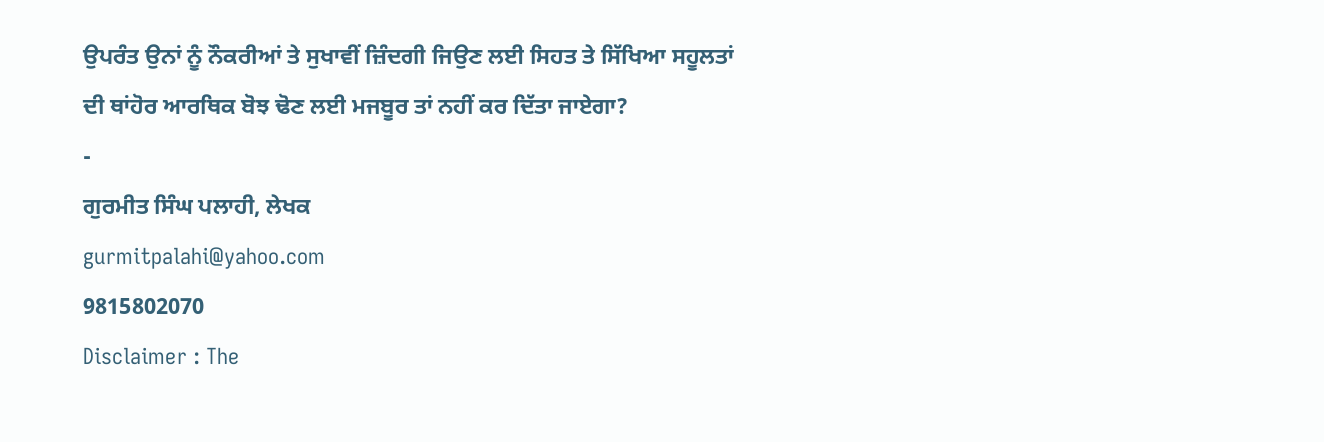ਉਪਰੰਤ ਉਨਾਂ ਨੂੰ ਨੌਕਰੀਆਂ ਤੇ ਸੁਖਾਵੀਂ ਜ਼ਿੰਦਗੀ ਜਿਉਣ ਲਈ ਸਿਹਤ ਤੇ ਸਿੱਖਿਆ ਸਹੂਲਤਾਂ ਦੀ ਥਾਂਹੋਰ ਆਰਥਿਕ ਬੋਝ ਢੋਣ ਲਈ ਮਜਬੂਰ ਤਾਂ ਨਹੀਂ ਕਰ ਦਿੱਤਾ ਜਾਏਗਾ?
-
ਗੁਰਮੀਤ ਸਿੰਘ ਪਲਾਹੀ, ਲੇਖਕ
gurmitpalahi@yahoo.com
9815802070
Disclaimer : The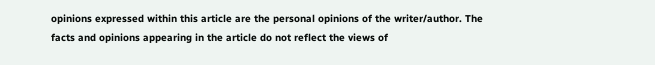opinions expressed within this article are the personal opinions of the writer/author. The facts and opinions appearing in the article do not reflect the views of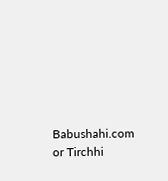Babushahi.com or Tirchhi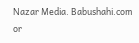Nazar Media. Babushahi.com or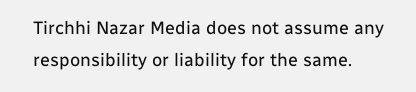Tirchhi Nazar Media does not assume any responsibility or liability for the same.